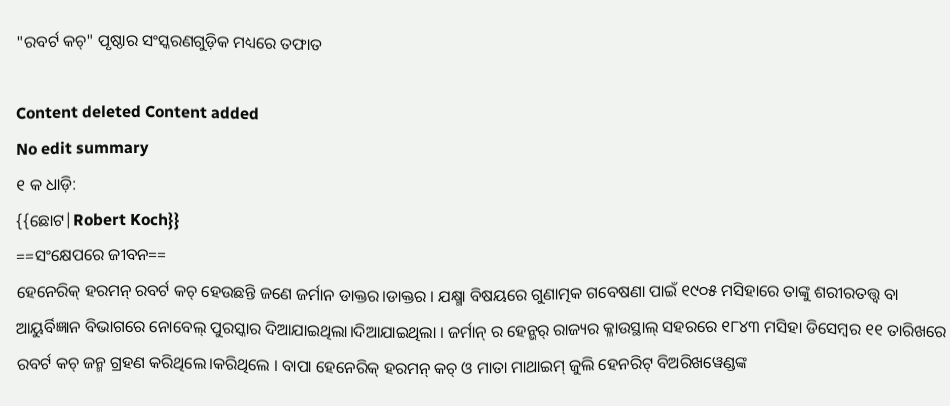"ରବର୍ଟ କଚ୍" ପୃଷ୍ଠାର ସଂସ୍କରଣ‌ଗୁଡ଼ିକ ମଧ୍ୟରେ ତଫାତ

Content deleted Content added
No edit summary
୧ କ ଧାଡ଼ି:
{{ଛୋଟ|Robert Koch}}
==ସଂକ୍ଷେପରେ ଜୀବନ==
ହେନେରିକ୍ ହରମନ୍ ରବର୍ଟ କଚ୍ ହେଉଛନ୍ତି ଜଣେ ଜର୍ମାନ ଡାକ୍ତର।ଡାକ୍ତର । ଯକ୍ଷ୍ମା ବିଷୟରେ ଗୁଣାତ୍ମକ ଗବେଷଣା ପାଇଁ ୧୯୦୫ ମସିହାରେ ତାଙ୍କୁ ଶରୀରତତ୍ତ୍ୱ ବା ଆୟୁର୍ବିଜ୍ଞାନ ବିଭାଗରେ ନୋବେଲ୍ ପୁରସ୍କାର ଦିଆଯାଇଥିଲା।ଦିଆଯାଇଥିଲା । ଜର୍ମାନ୍ ର ହେନ୍ଭର୍ ରାଜ୍ୟର କ୍ଳାଉସ୍ଥାଲ୍ ସହରରେ ୧୮୪୩ ମସିହା ଡିସେମ୍ବର ୧୧ ତାରିଖରେ ରବର୍ଟ କଚ୍ ଜନ୍ମ ଗ୍ରହଣ କରିଥିଲେ।କରିଥିଲେ । ବାପା ହେନେରିକ୍ ହରମନ୍ କଚ୍ ଓ ମାତା ମାଥାଇମ୍ ଜୁଲି ହେନରିଟ୍ ବିଅରିଖୱେଣ୍ଡଙ୍କ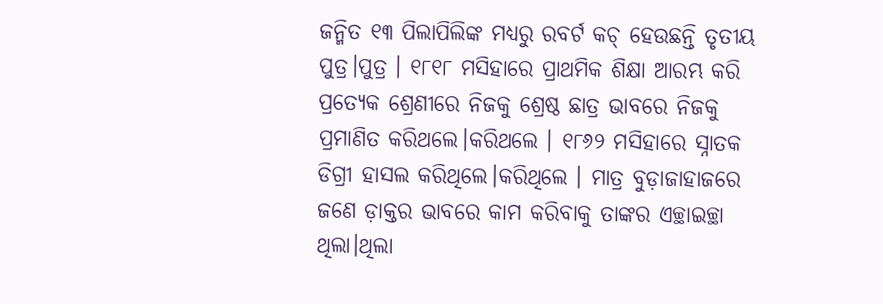ଜନ୍ମିତ ୧୩ ପିଲାପିଲିଙ୍କ ମଧ୍ୟରୁ ରବର୍ଟ କଚ୍ ହେଉଛନ୍ତି ତୃତୀୟ ପୁତ୍ର।ପୁତ୍ର । ୧୮୧୮ ମସିହାରେ ପ୍ରାଥମିକ ଶିକ୍ଷା ଆରମ୍ଭ କରି ପ୍ରତ୍ୟେକ ଶ୍ରେଣୀରେ ନିଜକୁ ଶ୍ରେଷ୍ଠ ଛାତ୍ର ଭାବରେ ନିଜକୁ ପ୍ରମାଣିତ କରିଥଲେ।କରିଥଲେ । ୧୮୬୨ ମସିହାରେ ସ୍ନାତକ ଡିଗ୍ରୀ ହାସଲ କରିଥିଲେ।କରିଥିଲେ । ମାତ୍ର ବୁଡ଼ାଜାହାଜରେ ଜଣେ ଡ଼ାକ୍ତର ଭାବରେ କାମ କରିବାକୁ ତାଙ୍କର ଏଚ୍ଛାଇଚ୍ଛା ଥିଲା।ଥିଲା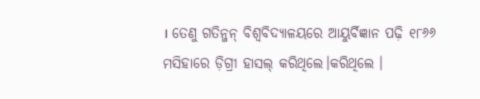। ତେଣୁ ଗତିନ୍ଜନ୍ ବିଶ୍ୱବିଦ୍ୟାଳୟରେ ଆୟୁର୍ବିଜ୍ଞାନ ପଢ଼ି ୧୮୬୬ ମସିହାରେ ଡ଼ିଗ୍ରୀ ହାସଲ୍ କରିଥିଲେ।କରିଥିଲେ ।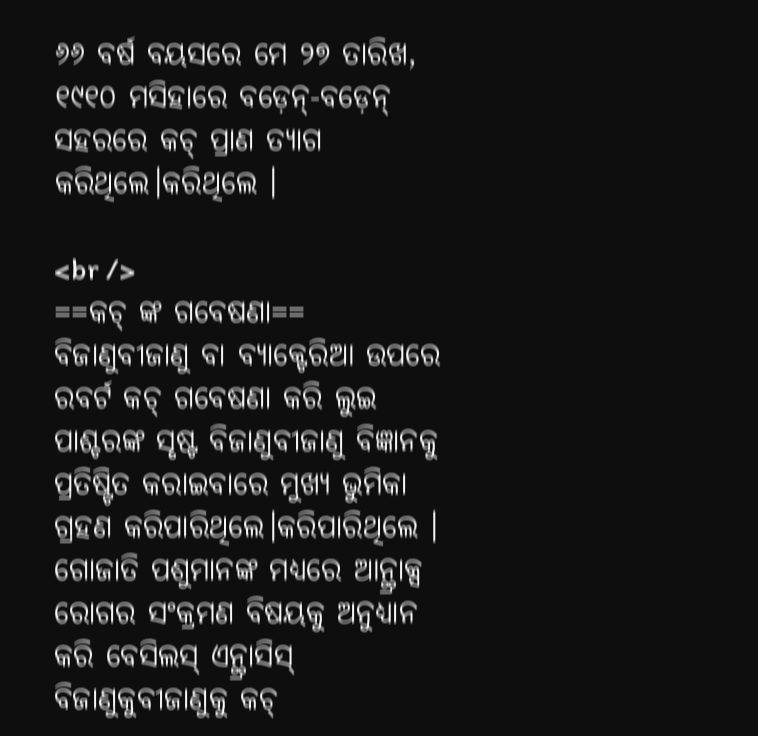୬୬ ବର୍ଷ ବୟସରେ ମେ ୨୭ ତାରିଖ, ୧୯୧୦ ମସିହାରେ ବଡ଼େନ୍-ବଡ଼େନ୍ ସହରରେ କଚ୍ ପ୍ରାଣ ତ୍ୟାଗ କରିଥିଲେ।କରିଥିଲେ ।

<br />
==କଚ୍ ଙ୍କ ଗବେଷଣା==
ବିଜାଣୁବୀଜାଣୁ ବା ବ୍ୟାକ୍ଟେରିଆ ଉପରେ ରବର୍ଟ କଚ୍ ଗବେଷଣା କରି ଲୁଇ ପାଶ୍ଚରଙ୍କ ସୃଷ୍ଟ ବିଜାଣୁବୀଜାଣୁ ବିଜ୍ଞାନକୁ ପ୍ରତିଷ୍ଟିତ କରାଇବାରେ ମୁଖ୍ୟ ଭୁମିକା ଗ୍ରହଣ କରିପାରିଥିଲେ।କରିପାରିଥିଲେ । ଗୋଜାତି ପଶୁମାନଙ୍କ ମଧ୍ୟରେ ଆନ୍ଥ୍ରାକ୍ସ ରୋଗର ସଂକ୍ରମଣ ବିଷୟକୁ ଅନୁଧ୍ୟାନ କରି ବେସିଲସ୍ ଏନ୍ଥ୍ରାସିସ୍ ବିଜାଣୁକୁବୀଜାଣୁକୁ କଚ୍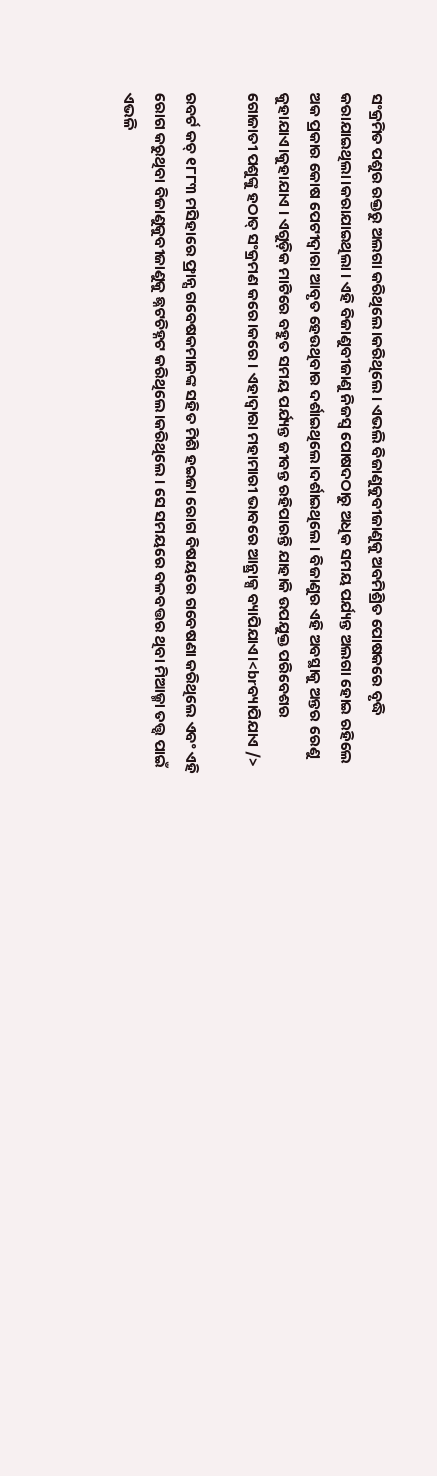ସଂକ୍ରମିତ ପଶୁର ରକ୍ତରୁ ଅଲଗା କରିଥିଲେ।କରିଥିଲେ । ଏଭଲି ବିଜାଣୁକୁବୀଜାଣୁକୁ ଅବମିଶ୍ରିତ ପୋଷକରେ ବୃଦ୍ଧି କରାଯାଇଥିଲା।କରାଯାଇଥିଲା । ଏହି ବିଜାଣୁବୀଜାଣୁ ନିଜସ୍ୱ ପୋଷଦଠାରୁ ଅଧିକ ସମୟ ପର୍ଯ୍ୟନ୍ତ ଅଲଗା ହୋଇ ରହିଲେ ଅକ ପ୍ରକାର କୋଷ ପେଟୀଦ୍ୱାରା ଆବୃତ ହେଉଥିବାର ଦର୍ଶାଇଥିଲେ।ଦର୍ଶାଇଥିଲେ । ବିଜାଣୁର ଏହି ଅବସ୍ଥାକୁ ଅନ୍ତର ରେଣୁ କୁହାଯାଏ।କୁହାଯାଏ । ଏଗୁଡ଼ିକ ମାଟିରେ ବହୁତ ସମୟ ପର୍ଯ୍ୟନ୍ତ ଜୀବନ୍ତ ରହିପାରନ୍ତି ଯାହାକି ଉପଯୁକ୍ତ ପରିବେଶର ଗୋଜାତୀ ପଶୁଙ୍କୁ ହଠାତ୍ ସଂକ୍ରମଣ କରେ।କରେ । ଏହାଦ୍ୱାରା ମହାମାରୀ ଭାବରେ ଆନ୍ଥ୍ରାକ୍ସ ବ୍ୟାପିଯାଏ।<brବ୍ୟାପିଯାଏ />

ରବର୍ଟ କଚ୍ ୧୮୮୩ ମସିହାରେ ଫ୍ରାନ୍ସ ଗବେଷକମାନଙ୍କ ସହିତ ମିଶି ହଇଜା ରୋଗ ବିଷୟରେ ଗବେଷଣା କରିଥିଲେ ଏବଂ ଏହି ରୋଗ କରୁଥିବା ବିଜାଣୁକୁବୀଜାଣୁକୁ ଛ୍ନଟଚିହ୍ନଟ କରିଥିଲେ।କରିଥିଲେ । ସେ ସମୟରେ ବଳବତ୍ତର ଥିବା ମିଆଜ୍ମା ତତ୍ତ୍ୱ ପାଇଁ ଏଭଳି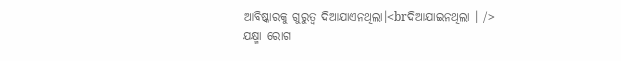ଆବିଷ୍କାରକୁ ଗୁରୁତ୍ୱ ଦିଆଯାଏନଥିଲା।<brଦିଆଯାଇନଥିଲା । />
ଯକ୍ଷ୍ମା ରୋଗ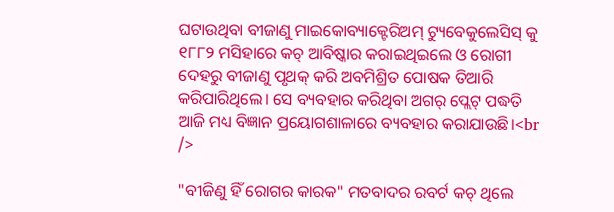ଘଟାଉଥିବା ବୀଜାଣୁ ମାଇକୋବ୍ୟାକ୍ଟେରିଅମ୍ ଟ୍ୟୁବେକୁଲେସିସ୍ କୁ ୧୮୮୨ ମସିହାରେ କଚ୍ ଆବିଷ୍କାର କରାଇଥିଇଲେ ଓ ରୋଗୀ ଦେହରୁ ବୀଜାଣୁ ପୃଥକ୍ କରି ଅବମିଶ୍ରିତ ପୋଷକ ତିଆରି କରିପାରିଥିଲେ। ସେ ବ୍ୟବହାର କରିଥିବା ଅଗର୍ ପ୍ଲେଟ୍ ପଦ୍ଧତି ଆଜି ମଧ୍ୟ ବିଜ୍ଞାନ ପ୍ରୟୋଗଶାଳାରେ ବ୍ୟବହାର କରାଯାଉଛି।<br />

"ବୀଜିଣୁ ହିଁ ରୋଗର କାରକ" ମତବାଦର ରବର୍ଟ କଚ୍ ଥିଲେ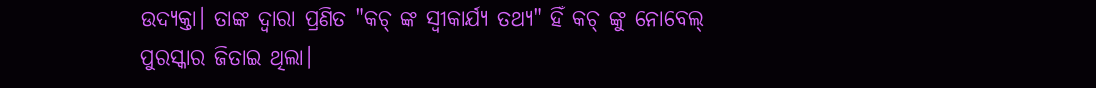ଉଦ୍ୟକ୍ତା। ତାଙ୍କ ଦ୍ୱାରା ପ୍ରଣିତ "କଚ୍ ଙ୍କ ସ୍ୱୀକାର୍ଯ୍ୟ ତଥ୍ୟ" ହିଁ କଚ୍ ଙ୍କୁ ନୋବେଲ୍ ପୁରସ୍କାର ଜିତାଇ ଥିଲା।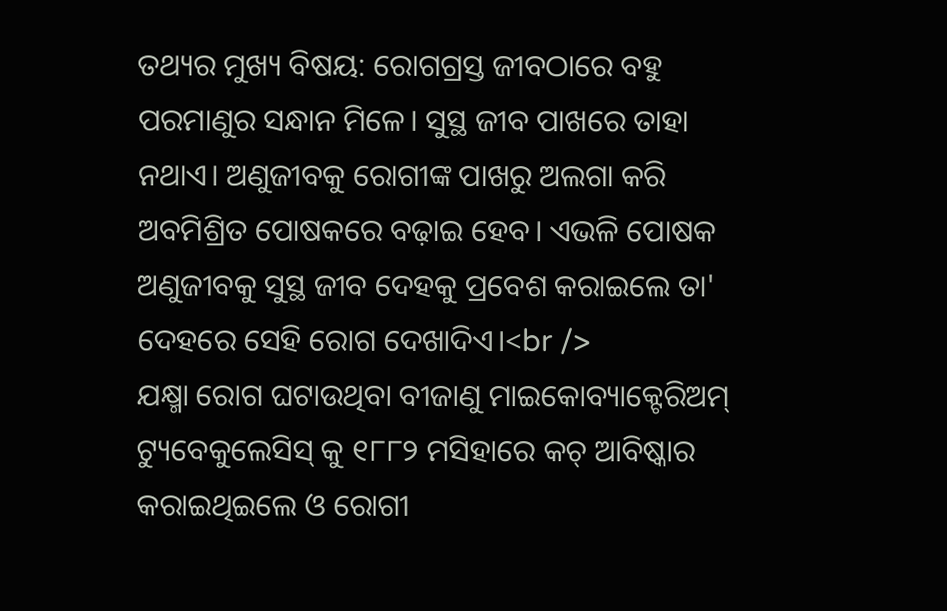ତଥ୍ୟର ମୁଖ୍ୟ ବିଷୟ: ରୋଗଗ୍ରସ୍ତ ଜୀବଠାରେ ବହୁ ପରମାଣୁର ସନ୍ଧାନ ମିଳେ। ସୁସ୍ଥ ଜୀବ ପାଖରେ ତାହା ନଥାଏ। ଅଣୁଜୀବକୁ ରୋଗୀଙ୍କ ପାଖରୁ ଅଲଗା କରି ଅବମିଶ୍ରିତ ପୋଷକରେ ବଢ଼ାଇ ହେବ। ଏଭଳି ପୋଷକ ଅଣୁଜୀବକୁ ସୁସ୍ଥ ଜୀବ ଦେହକୁ ପ୍ରବେଶ କରାଇଲେ ତା' ଦେହରେ ସେହି ରୋଗ ଦେଖାଦିଏ।<br />
ଯକ୍ଷ୍ମା ରୋଗ ଘଟାଉଥିବା ବୀଜାଣୁ ମାଇକୋବ୍ୟାକ୍ଟେରିଅମ୍ ଟ୍ୟୁବେକୁଲେସିସ୍ କୁ ୧୮୮୨ ମସିହାରେ କଚ୍ ଆବିଷ୍କାର କରାଇଥିଇଲେ ଓ ରୋଗୀ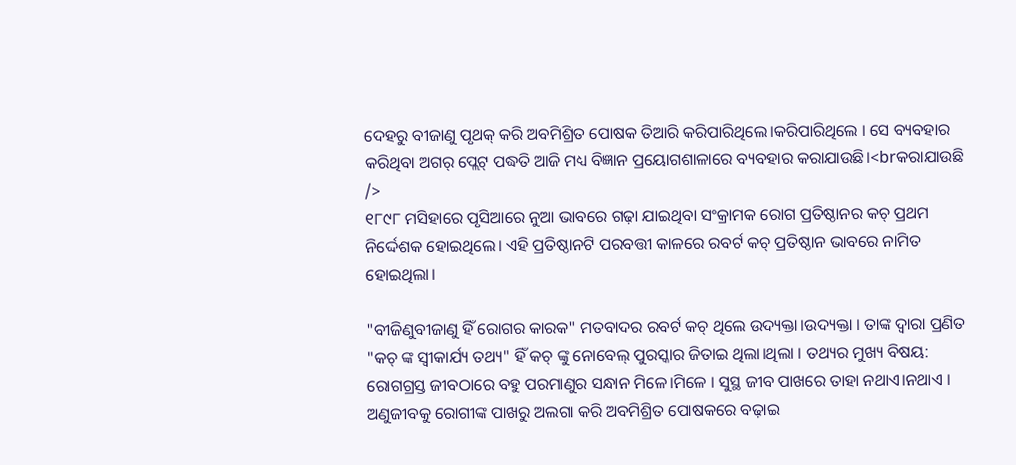ଦେହରୁ ବୀଜାଣୁ ପୃଥକ୍ କରି ଅବମିଶ୍ରିତ ପୋଷକ ତିଆରି କରିପାରିଥିଲେ।କରିପାରିଥିଲେ । ସେ ବ୍ୟବହାର କରିଥିବା ଅଗର୍ ପ୍ଲେଟ୍ ପଦ୍ଧତି ଆଜି ମଧ୍ୟ ବିଜ୍ଞାନ ପ୍ରୟୋଗଶାଳାରେ ବ୍ୟବହାର କରାଯାଉଛି।<brକରାଯାଉଛି />
୧୮୯୮ ମସିହାରେ ପୃସିଆରେ ନୁଆ ଭାବରେ ଗଢ଼ା ଯାଇଥିବା ସଂକ୍ରାମକ ରୋଗ ପ୍ରତିଷ୍ଠାନର କଚ୍ ପ୍ରଥମ ନିର୍ଦ୍ଦେଶକ ହୋଇଥିଲେ। ଏହି ପ୍ରତିଷ୍ଠାନଟି ପରବତ୍ତୀ କାଳରେ ରବର୍ଟ କଚ୍ ପ୍ରତିଷ୍ଠାନ ଭାବରେ ନାମିତ ହୋଇଥିଲା।

"ବୀଜିଣୁବୀଜାଣୁ ହିଁ ରୋଗର କାରକ" ମତବାଦର ରବର୍ଟ କଚ୍ ଥିଲେ ଉଦ୍ୟକ୍ତା।ଉଦ୍ୟକ୍ତା । ତାଙ୍କ ଦ୍ୱାରା ପ୍ରଣିତ "କଚ୍ ଙ୍କ ସ୍ୱୀକାର୍ଯ୍ୟ ତଥ୍ୟ" ହିଁ କଚ୍ ଙ୍କୁ ନୋବେଲ୍ ପୁରସ୍କାର ଜିତାଇ ଥିଲା।ଥିଲା । ତଥ୍ୟର ମୁଖ୍ୟ ବିଷୟ: ରୋଗଗ୍ରସ୍ତ ଜୀବଠାରେ ବହୁ ପରମାଣୁର ସନ୍ଧାନ ମିଳେ।ମିଳେ । ସୁସ୍ଥ ଜୀବ ପାଖରେ ତାହା ନଥାଏ।ନଥାଏ । ଅଣୁଜୀବକୁ ରୋଗୀଙ୍କ ପାଖରୁ ଅଲଗା କରି ଅବମିଶ୍ରିତ ପୋଷକରେ ବଢ଼ାଇ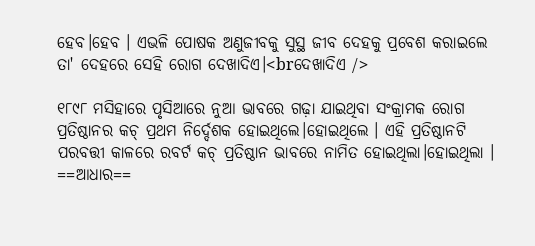ହେବ।ହେବ । ଏଭଳି ପୋଷକ ଅଣୁଜୀବକୁ ସୁସ୍ଥ ଜୀବ ଦେହକୁ ପ୍ରବେଶ କରାଇଲେ ତା' ଦେହରେ ସେହି ରୋଗ ଦେଖାଦିଏ।<brଦେଖାଦିଏ />

୧୮୯୮ ମସିହାରେ ପୃସିଆରେ ନୁଆ ଭାବରେ ଗଢ଼ା ଯାଇଥିବା ସଂକ୍ରାମକ ରୋଗ ପ୍ରତିଷ୍ଠାନର କଚ୍ ପ୍ରଥମ ନିର୍ଦ୍ଦେଶକ ହୋଇଥିଲେ।ହୋଇଥିଲେ । ଏହି ପ୍ରତିଷ୍ଠାନଟି ପରବତ୍ତୀ କାଳରେ ରବର୍ଟ କଚ୍ ପ୍ରତିଷ୍ଠାନ ଭାବରେ ନାମିତ ହୋଇଥିଲା।ହୋଇଥିଲା ।
==ଆଧାର==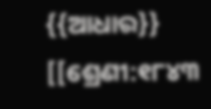{{ଆଧାର}}
[[ଶ୍ରେଣୀ:୧୮୪୩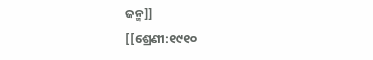ଜନ୍ମ]]
[[ଶ୍ରେଣୀ:୧୯୧୦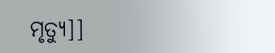ମୃତ୍ୟୁ]]